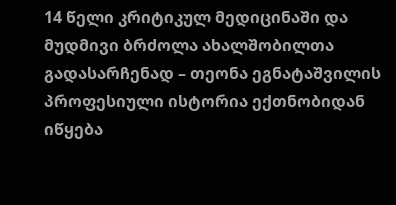14 წელი კრიტიკულ მედიცინაში და მუდმივი ბრძოლა ახალშობილთა გადასარჩენად – თეონა ეგნატაშვილის პროფესიული ისტორია ექთნობიდან იწყება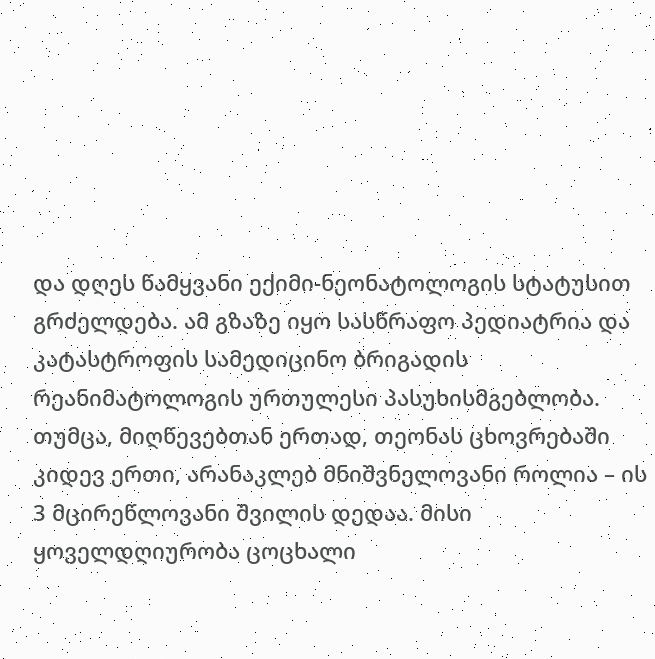და დღეს წამყვანი ექიმი-ნეონატოლოგის სტატუსით გრძელდება. ამ გზაზე იყო სასწრაფო პედიატრია და კატასტროფის სამედიცინო ბრიგადის რეანიმატოლოგის ურთულესი პასუხისმგებლობა. თუმცა, მიღწევებთან ერთად, თეონას ცხოვრებაში კიდევ ერთი, არანაკლებ მნიშვნელოვანი როლია – ის 3 მცირეწლოვანი შვილის დედაა. მისი ყოველდღიურობა ცოცხალი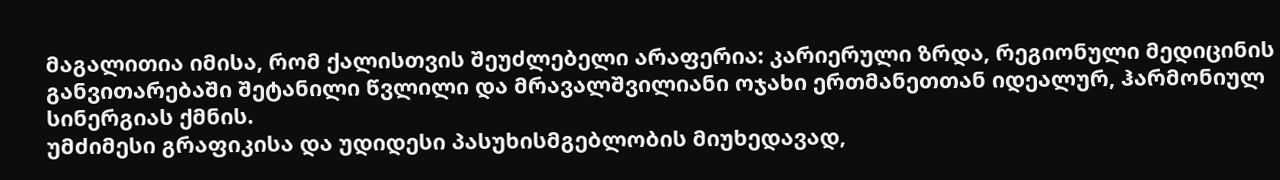მაგალითია იმისა, რომ ქალისთვის შეუძლებელი არაფერია: კარიერული ზრდა, რეგიონული მედიცინის განვითარებაში შეტანილი წვლილი და მრავალშვილიანი ოჯახი ერთმანეთთან იდეალურ, ჰარმონიულ სინერგიას ქმნის.
უმძიმესი გრაფიკისა და უდიდესი პასუხისმგებლობის მიუხედავად,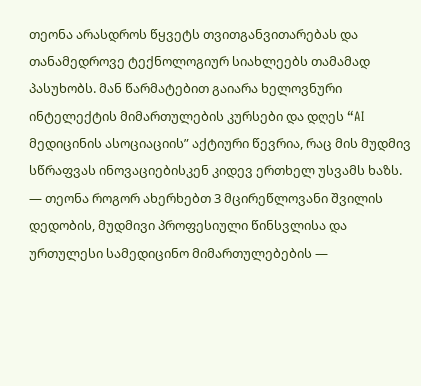თეონა არასდროს წყვეტს თვითგანვითარებას და თანამედროვე ტექნოლოგიურ სიახლეებს თამამად პასუხობს. მან წარმატებით გაიარა ხელოვნური ინტელექტის მიმართულების კურსები და დღეს “AI მედიცინის ასოციაციის” აქტიური წევრია, რაც მის მუდმივ სწრაფვას ინოვაციებისკენ კიდევ ერთხელ უსვამს ხაზს.
— თეონა როგორ ახერხებთ 3 მცირეწლოვანი შვილის დედობის, მუდმივი პროფესიული წინსვლისა და ურთულესი სამედიცინო მიმართულებების —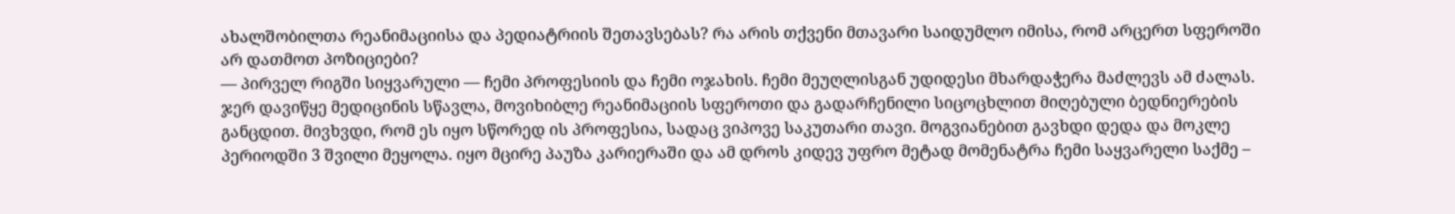ახალშობილთა რეანიმაციისა და პედიატრიის შეთავსებას? რა არის თქვენი მთავარი საიდუმლო იმისა, რომ არცერთ სფეროში არ დათმოთ პოზიციები?
— პირველ რიგში სიყვარული — ჩემი პროფესიის და ჩემი ოჯახის. ჩემი მეუღლისგან უდიდესი მხარდაჭერა მაძლევს ამ ძალას. ჯერ დავიწყე მედიცინის სწავლა, მოვიხიბლე რეანიმაციის სფეროთი და გადარჩენილი სიცოცხლით მიღებული ბედნიერების განცდით. მივხვდი, რომ ეს იყო სწორედ ის პროფესია, სადაც ვიპოვე საკუთარი თავი. მოგვიანებით გავხდი დედა და მოკლე პერიოდში 3 შვილი მეყოლა. იყო მცირე პაუზა კარიერაში და ამ დროს კიდევ უფრო მეტად მომენატრა ჩემი საყვარელი საქმე –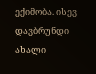ექიმობა. ისევ დავბრუნდი ახალი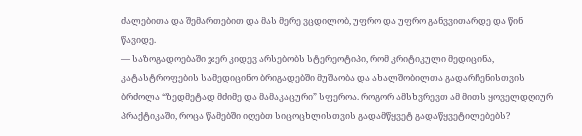ძალებითა და შემართებით და მას მერე ვცდილობ, უფრო და უფრო განვვითარდე და წინ წავიდე.
— საზოგადოებაში ჯერ კიდევ არსებობს სტერეოტიპი, რომ კრიტიკული მედიცინა, კატასტროფების სამედიცინო ბრიგადებში მუშაობა და ახალშობილთა გადარჩენისთვის ბრძოლა “ზედმეტად მძიმე და მამაკაცური” სფეროა. როგორ ამსხვრევთ ამ მითს ყოველდღიურ პრაქტიკაში, როცა წამებში იღებთ სიცოცხლისთვის გადამწყვეტ გადაწყვეტილებებს?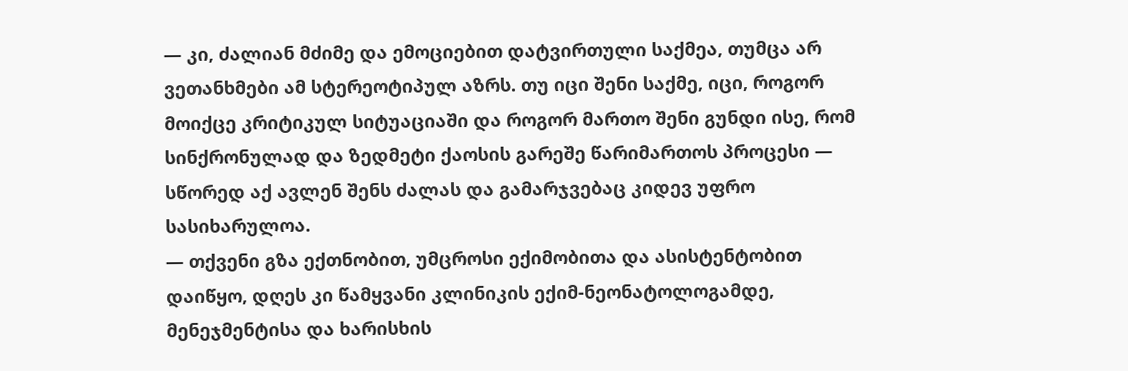— კი, ძალიან მძიმე და ემოციებით დატვირთული საქმეა, თუმცა არ ვეთანხმები ამ სტერეოტიპულ აზრს. თუ იცი შენი საქმე, იცი, როგორ მოიქცე კრიტიკულ სიტუაციაში და როგორ მართო შენი გუნდი ისე, რომ სინქრონულად და ზედმეტი ქაოსის გარეშე წარიმართოს პროცესი — სწორედ აქ ავლენ შენს ძალას და გამარჯვებაც კიდევ უფრო სასიხარულოა.
— თქვენი გზა ექთნობით, უმცროსი ექიმობითა და ასისტენტობით დაიწყო, დღეს კი წამყვანი კლინიკის ექიმ-ნეონატოლოგამდე, მენეჯმენტისა და ხარისხის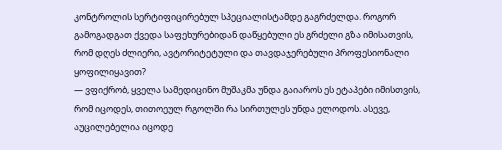კონტროლის სერტიფიცირებულ სპეციალისტამდე გაგრძელდა. როგორ გამოგადგათ ქვედა საფეხურებიდან დაწყებული ეს გრძელი გზა იმისათვის, რომ დღეს ძლიერი, ავტორიტეტული და თავდაჯერებული პროფესიონალი ყოფილიყავით?
— ვფიქრობ, ყველა სამედიცინო მუშაკმა უნდა გაიაროს ეს ეტაპები იმისთვის, რომ იცოდეს, თითოეულ რგოლში რა სირთულეს უნდა ელოდოს. ასევე, აუცილებელია იცოდე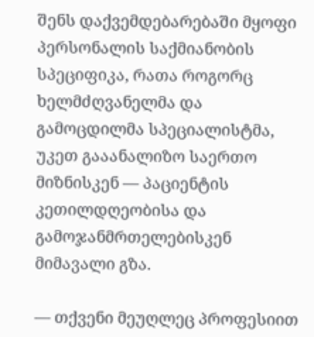შენს დაქვემდებარებაში მყოფი პერსონალის საქმიანობის სპეციფიკა, რათა როგორც ხელმძღვანელმა და გამოცდილმა სპეციალისტმა, უკეთ გააანალიზო საერთო მიზნისკენ — პაციენტის კეთილდღეობისა და გამოჯანმრთელებისკენ მიმავალი გზა.

— თქვენი მეუღლეც პროფესიით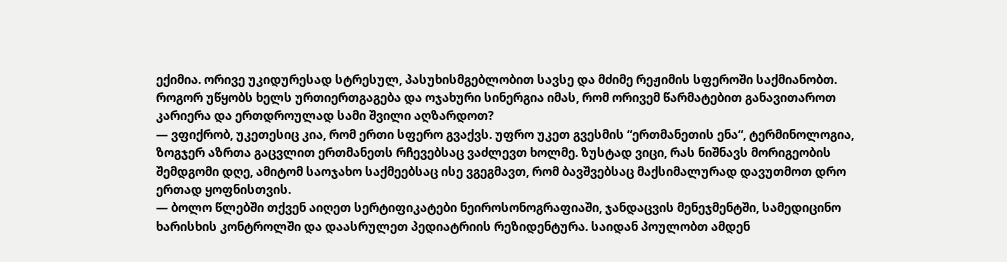ექიმია. ორივე უკიდურესად სტრესულ, პასუხისმგებლობით სავსე და მძიმე რეჟიმის სფეროში საქმიანობთ. როგორ უწყობს ხელს ურთიერთგაგება და ოჯახური სინერგია იმას, რომ ორივემ წარმატებით განავითაროთ კარიერა და ერთდროულად სამი შვილი აღზარდოთ?
— ვფიქრობ, უკეთესიც კია, რომ ერთი სფერო გვაქვს. უფრო უკეთ გვესმის “ერთმანეთის ენა“, ტერმინოლოგია, ზოგჯერ აზრთა გაცვლით ერთმანეთს რჩევებსაც ვაძლევთ ხოლმე. ზუსტად ვიცი, რას ნიშნავს მორიგეობის შემდგომი დღე, ამიტომ საოჯახო საქმეებსაც ისე ვგეგმავთ, რომ ბავშვებსაც მაქსიმალურად დავუთმოთ დრო ერთად ყოფნისთვის.
— ბოლო წლებში თქვენ აიღეთ სერტიფიკატები ნეიროსონოგრაფიაში, ჯანდაცვის მენეჯმენტში, სამედიცინო ხარისხის კონტროლში და დაასრულეთ პედიატრიის რეზიდენტურა. საიდან პოულობთ ამდენ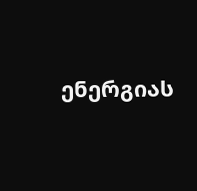ენერგიას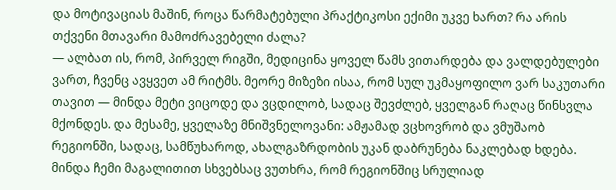და მოტივაციას მაშინ, როცა წარმატებული პრაქტიკოსი ექიმი უკვე ხართ? რა არის თქვენი მთავარი მამოძრავებელი ძალა?
— ალბათ ის, რომ, პირველ რიგში, მედიცინა ყოველ წამს ვითარდება და ვალდებულები ვართ, ჩვენც ავყვეთ ამ რიტმს. მეორე მიზეზი ისაა, რომ სულ უკმაყოფილო ვარ საკუთარი თავით — მინდა მეტი ვიცოდე და ვცდილობ, სადაც შევძლებ, ყველგან რაღაც წინსვლა მქონდეს. და მესამე, ყველაზე მნიშვნელოვანი: ამჟამად ვცხოვრობ და ვმუშაობ რეგიონში, სადაც, სამწუხაროდ, ახალგაზრდობის უკან დაბრუნება ნაკლებად ხდება. მინდა ჩემი მაგალითით სხვებსაც ვუთხრა, რომ რეგიონშიც სრულიად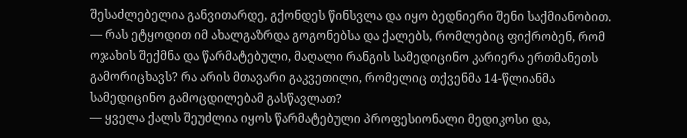შესაძლებელია განვითარდე, გქონდეს წინსვლა და იყო ბედნიერი შენი საქმიანობით.
— რას ეტყოდით იმ ახალგაზრდა გოგონებსა და ქალებს, რომლებიც ფიქრობენ, რომ ოჯახის შექმნა და წარმატებული, მაღალი რანგის სამედიცინო კარიერა ერთმანეთს გამორიცხავს? რა არის მთავარი გაკვეთილი, რომელიც თქვენმა 14-წლიანმა სამედიცინო გამოცდილებამ გასწავლათ?
— ყველა ქალს შეუძლია იყოს წარმატებული პროფესიონალი მედიკოსი და,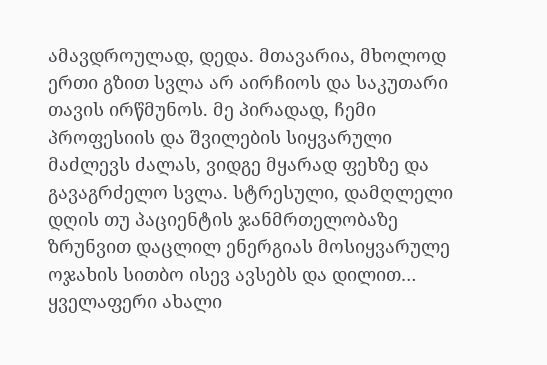ამავდროულად, დედა. მთავარია, მხოლოდ ერთი გზით სვლა არ აირჩიოს და საკუთარი თავის ირწმუნოს. მე პირადად, ჩემი პროფესიის და შვილების სიყვარული მაძლევს ძალას, ვიდგე მყარად ფეხზე და გავაგრძელო სვლა. სტრესული, დამღლელი დღის თუ პაციენტის ჯანმრთელობაზე ზრუნვით დაცლილ ენერგიას მოსიყვარულე ოჯახის სითბო ისევ ავსებს და დილით… ყველაფერი ახალი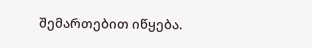შემართებით იწყება.